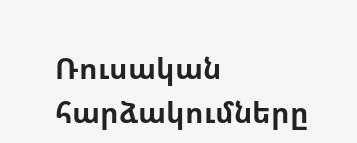Ռուսական հարձակումները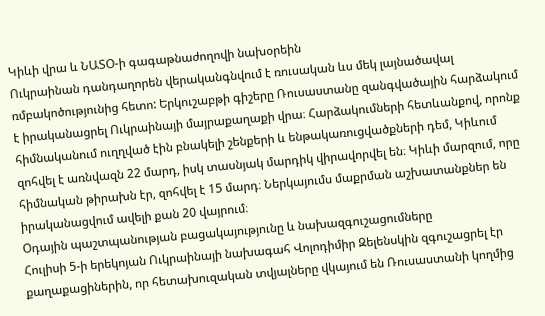Կիևի վրա և ՆԱՏՕ-ի գագաթնաժողովի նախօրեին
Ուկրաինան դանդաղորեն վերականգնվում է ռուսական ևս մեկ լայնածավալ ռմբակոծությունից հետո: Երկուշաբթի գիշերը Ռուսաստանը զանգվածային հարձակում է իրականացրել Ուկրաինայի մայրաքաղաքի վրա։ Հարձակումների հետևանքով, որոնք հիմնականում ուղղված էին բնակելի շենքերի և ենթակառուցվածքների դեմ, Կիևում զոհվել է առնվազն 22 մարդ, իսկ տասնյակ մարդիկ վիրավորվել են։ Կիևի մարզում, որը հիմնական թիրախն էր, զոհվել է 15 մարդ։ Ներկայումս մաքրման աշխատանքներ են իրականացվում ավելի քան 20 վայրում։
Օդային պաշտպանության բացակայությունը և նախազգուշացումները
Հուլիսի 5-ի երեկոյան Ուկրաինայի նախագահ Վոլոդիմիր Զելենսկին զգուշացրել էր քաղաքացիներին, որ հետախուզական տվյալները վկայում են Ռուսաստանի կողմից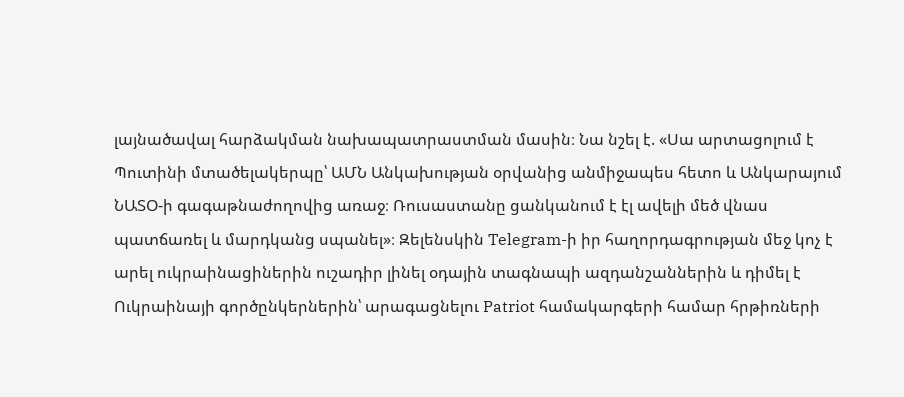լայնածավալ հարձակման նախապատրաստման մասին։ Նա նշել է. «Սա արտացոլում է Պուտինի մտածելակերպը՝ ԱՄՆ Անկախության օրվանից անմիջապես հետո և Անկարայում ՆԱՏՕ-ի գագաթնաժողովից առաջ։ Ռուսաստանը ցանկանում է էլ ավելի մեծ վնաս պատճառել և մարդկանց սպանել»։ Զելենսկին Telegram-ի իր հաղորդագրության մեջ կոչ է արել ուկրաինացիներին ուշադիր լինել օդային տագնապի ազդանշաններին և դիմել է Ուկրաինայի գործընկերներին՝ արագացնելու Patriot համակարգերի համար հրթիռների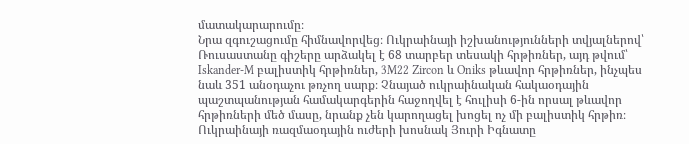մատակարարումը։
Նրա զգուշացումը հիմնավորվեց։ Ուկրաինայի իշխանությունների տվյալներով՝ Ռուսաստանը գիշերը արձակել է 68 տարբեր տեսակի հրթիռներ, այդ թվում՝ Iskander-M բալիստիկ հրթիռներ, 3M22 Zircon և Oniks թևավոր հրթիռներ, ինչպես նաև 351 անօդաչու թռչող սարք։ Չնայած ուկրաինական հակաօդային պաշտպանության համակարգերին հաջողվել է հուլիսի 6-ին որսալ թևավոր հրթիռների մեծ մասը, նրանք չեն կարողացել խոցել ոչ մի բալիստիկ հրթիռ։ Ուկրաինայի ռազմաօդային ուժերի խոսնակ Յուրի Իգնատը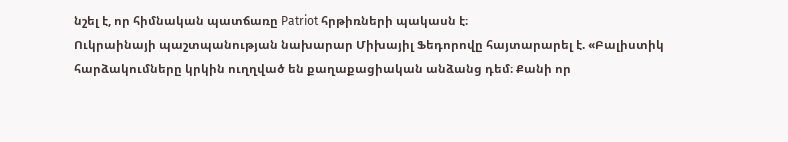նշել է, որ հիմնական պատճառը Patriot հրթիռների պակասն է։
Ուկրաինայի պաշտպանության նախարար Միխայիլ Ֆեդորովը հայտարարել է. «Բալիստիկ հարձակումները կրկին ուղղված են քաղաքացիական անձանց դեմ։ Քանի որ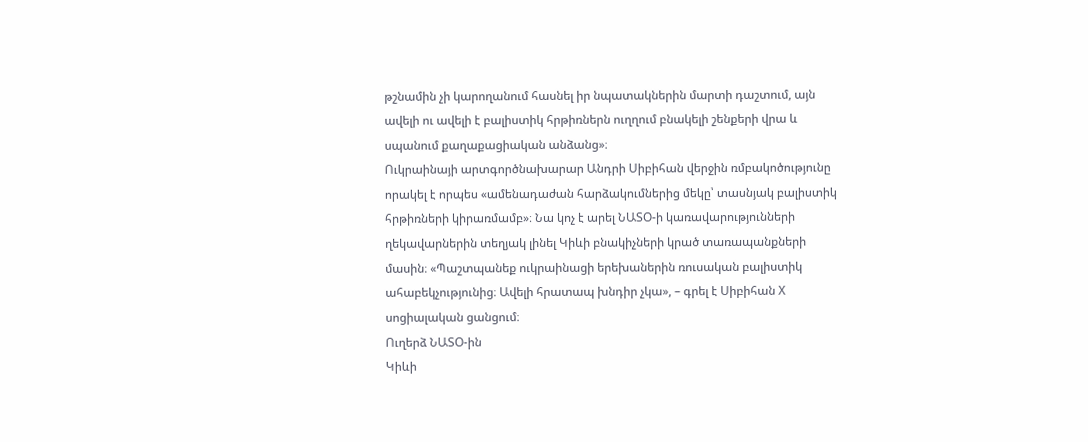թշնամին չի կարողանում հասնել իր նպատակներին մարտի դաշտում, այն ավելի ու ավելի է բալիստիկ հրթիռներն ուղղում բնակելի շենքերի վրա և սպանում քաղաքացիական անձանց»։
Ուկրաինայի արտգործնախարար Անդրի Սիբիհան վերջին ռմբակոծությունը որակել է որպես «ամենադաժան հարձակումներից մեկը՝ տասնյակ բալիստիկ հրթիռների կիրառմամբ»։ Նա կոչ է արել ՆԱՏՕ-ի կառավարությունների ղեկավարներին տեղյակ լինել Կիևի բնակիչների կրած տառապանքների մասին։ «Պաշտպանեք ուկրաինացի երեխաներին ռուսական բալիստիկ ահաբեկչությունից։ Ավելի հրատապ խնդիր չկա», – գրել է Սիբիհան X սոցիալական ցանցում։
Ուղերձ ՆԱՏՕ-ին
Կիևի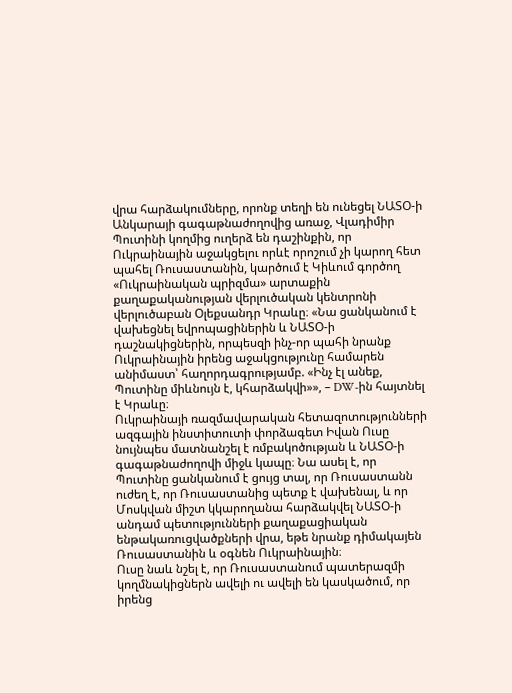վրա հարձակումները, որոնք տեղի են ունեցել ՆԱՏՕ-ի Անկարայի գագաթնաժողովից առաջ, Վլադիմիր Պուտինի կողմից ուղերձ են դաշինքին, որ Ուկրաինային աջակցելու որևէ որոշում չի կարող հետ պահել Ռուսաստանին, կարծում է Կիևում գործող «Ուկրաինական պրիզմա» արտաքին քաղաքականության վերլուծական կենտրոնի վերլուծաբան Օլեքսանդր Կրաևը։ «Նա ցանկանում է վախեցնել եվրոպացիներին և ՆԱՏՕ-ի դաշնակիցներին, որպեսզի ինչ-որ պահի նրանք Ուկրաինային իրենց աջակցությունը համարեն անիմաստ՝ հաղորդագրությամբ. «Ինչ էլ անեք, Պուտինը միևնույն է, կհարձակվի»», – DW-ին հայտնել է Կրաևը։
Ուկրաինայի ռազմավարական հետազոտությունների ազգային ինստիտուտի փորձագետ Իվան Ուսը նույնպես մատնանշել է ռմբակոծության և ՆԱՏՕ-ի գագաթնաժողովի միջև կապը։ Նա ասել է, որ Պուտինը ցանկանում է ցույց տալ, որ Ռուսաստանն ուժեղ է, որ Ռուսաստանից պետք է վախենալ, և որ Մոսկվան միշտ կկարողանա հարձակվել ՆԱՏՕ-ի անդամ պետությունների քաղաքացիական ենթակառուցվածքների վրա, եթե նրանք դիմակայեն Ռուսաստանին և օգնեն Ուկրաինային։
Ուսը նաև նշել է, որ Ռուսաստանում պատերազմի կողմնակիցներն ավելի ու ավելի են կասկածում, որ իրենց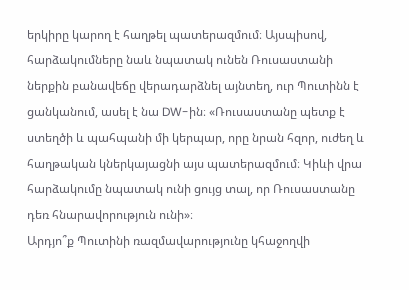երկիրը կարող է հաղթել պատերազմում։ Այսպիսով, հարձակումները նաև նպատակ ունեն Ռուսաստանի ներքին բանավեճը վերադարձնել այնտեղ, ուր Պուտինն է ցանկանում, ասել է նա DW-ին։ «Ռուսաստանը պետք է ստեղծի և պահպանի մի կերպար, որը նրան հզոր, ուժեղ և հաղթական կներկայացնի այս պատերազմում։ Կիևի վրա հարձակումը նպատակ ունի ցույց տալ, որ Ռուսաստանը դեռ հնարավորություն ունի»։
Արդյո՞ք Պուտինի ռազմավարությունը կհաջողվի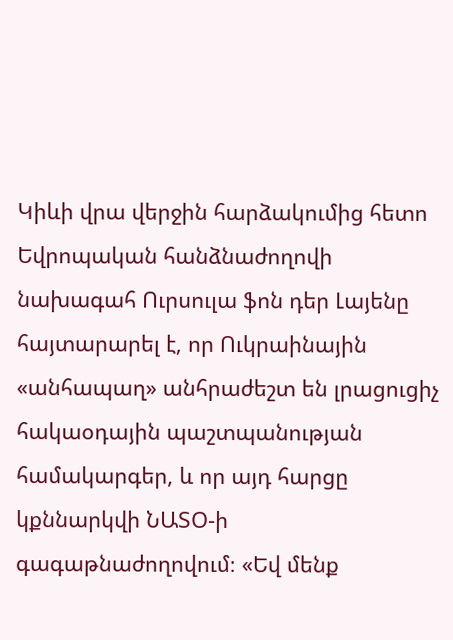Կիևի վրա վերջին հարձակումից հետո Եվրոպական հանձնաժողովի նախագահ Ուրսուլա ֆոն դեր Լայենը հայտարարել է, որ Ուկրաինային «անհապաղ» անհրաժեշտ են լրացուցիչ հակաօդային պաշտպանության համակարգեր, և որ այդ հարցը կքննարկվի ՆԱՏՕ-ի գագաթնաժողովում։ «Եվ մենք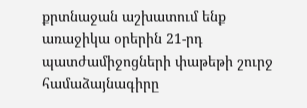քրտնաջան աշխատում ենք առաջիկա օրերին 21-րդ պատժամիջոցների փաթեթի շուրջ համաձայնագիրը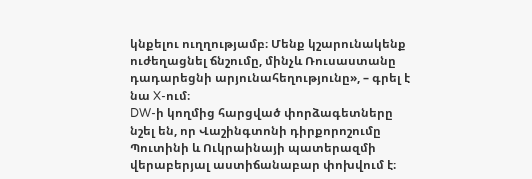կնքելու ուղղությամբ։ Մենք կշարունակենք ուժեղացնել ճնշումը, մինչև Ռուսաստանը դադարեցնի արյունահեղությունը», – գրել է նա X-ում։
DW-ի կողմից հարցված փորձագետները նշել են, որ Վաշինգտոնի դիրքորոշումը Պուտինի և Ուկրաինայի պատերազմի վերաբերյալ աստիճանաբար փոխվում է։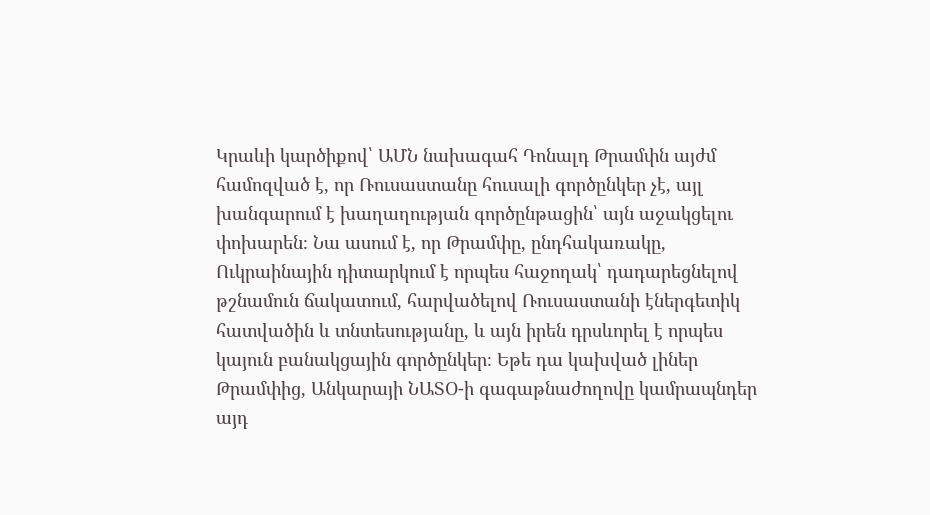Կրաևի կարծիքով՝ ԱՄՆ նախագահ Դոնալդ Թրամփն այժմ համոզված է, որ Ռուսաստանը հուսալի գործընկեր չէ, այլ խանգարում է խաղաղության գործընթացին՝ այն աջակցելու փոխարեն։ Նա ասում է, որ Թրամփը, ընդհակառակը, Ուկրաինային դիտարկում է որպես հաջողակ՝ դադարեցնելով թշնամուն ճակատում, հարվածելով Ռուսաստանի էներգետիկ հատվածին և տնտեսությանը, և այն իրեն դրսևորել է որպես կայուն բանակցային գործընկեր։ Եթե դա կախված լիներ Թրամփից, Անկարայի ՆԱՏՕ-ի գագաթնաժողովը կամրապնդեր այդ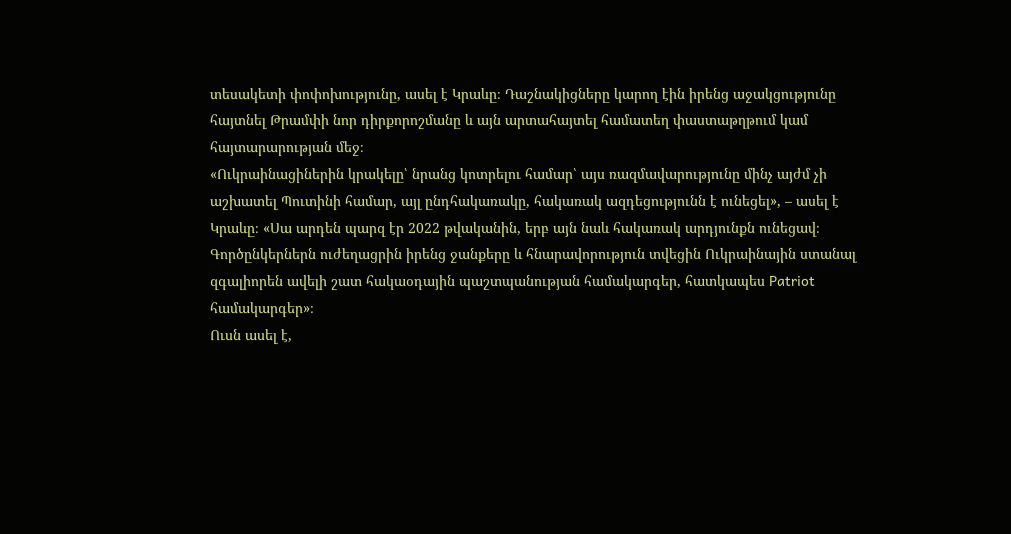տեսակետի փոփոխությունը, ասել է Կրաևը։ Դաշնակիցները կարող էին իրենց աջակցությունը հայտնել Թրամփի նոր դիրքորոշմանը և այն արտահայտել համատեղ փաստաթղթում կամ հայտարարության մեջ։
«Ուկրաինացիներին կրակելը՝ նրանց կոտրելու համար՝ այս ռազմավարությունը մինչ այժմ չի աշխատել Պուտինի համար, այլ ընդհակառակը, հակառակ ազդեցությունն է ունեցել», – ասել է Կրաևը։ «Սա արդեն պարզ էր 2022 թվականին, երբ այն նաև հակառակ արդյունքն ունեցավ։ Գործընկերներն ուժեղացրին իրենց ջանքերը և հնարավորություն տվեցին Ուկրաինային ստանալ զգալիորեն ավելի շատ հակաօդային պաշտպանության համակարգեր, հատկապես Patriot համակարգեր»։
Ուսն ասել է,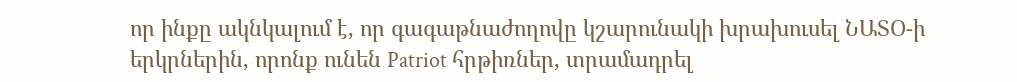որ ինքը ակնկալում է, որ գագաթնաժողովը կշարունակի խրախուսել ՆԱՏՕ-ի երկրներին, որոնք ունեն Patriot հրթիռներ, տրամադրել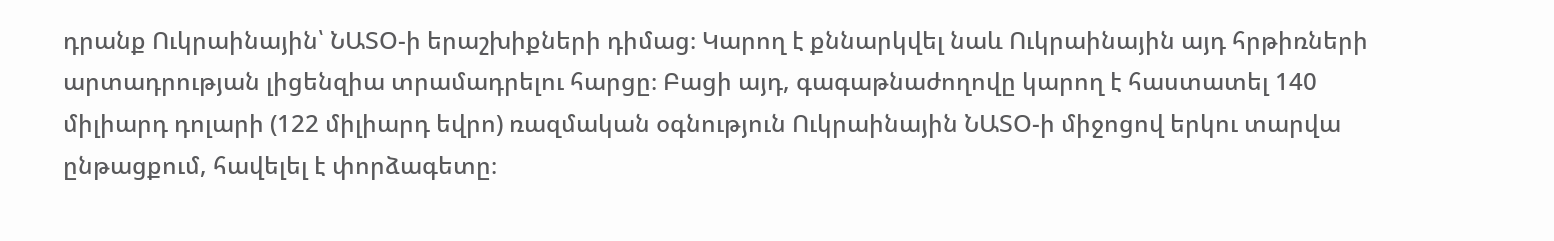դրանք Ուկրաինային՝ ՆԱՏՕ-ի երաշխիքների դիմաց։ Կարող է քննարկվել նաև Ուկրաինային այդ հրթիռների արտադրության լիցենզիա տրամադրելու հարցը։ Բացի այդ, գագաթնաժողովը կարող է հաստատել 140 միլիարդ դոլարի (122 միլիարդ եվրո) ռազմական օգնություն Ուկրաինային ՆԱՏՕ-ի միջոցով երկու տարվա ընթացքում, հավելել է փորձագետը։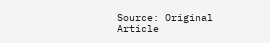Source: Original Article